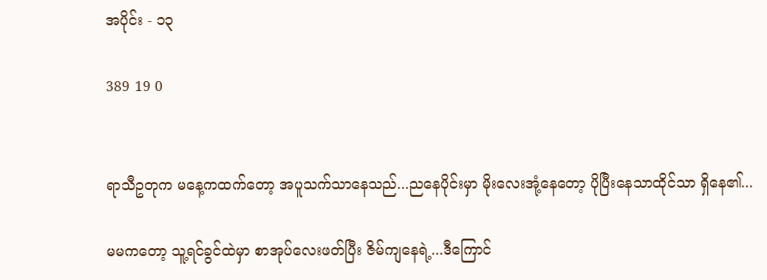အပိုင်း - ၁၃

389 19 0


ရာသီဥတုက မနေ့ကထက်တော့ အပူသက်သာနေသည်...ညနေပိုင်းမှာ မိုးလေးအုံ့နေတော့ ပိုပြီးနေသာထိုင်သာ ရှိနေ၏...

မမကတော့ သူ့ရင်ခွင်ထဲမှာ စာအုပ်လေးဖတ်ပြီး ဇိမ်ကျနေရဲ့...ဒီကြောင်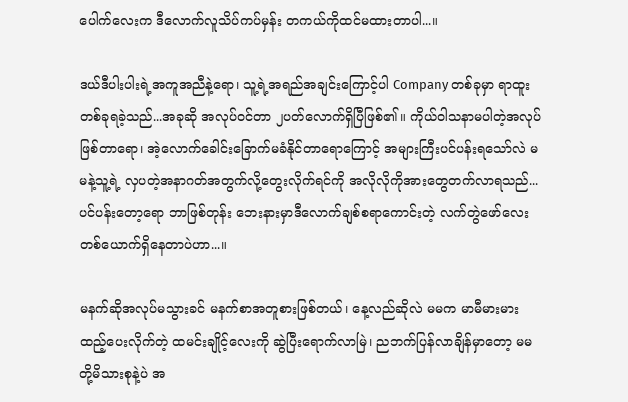ပေါက်လေးက ဒီလောက်လူသိပ်ကပ်မှန်း တကယ်ကိုထင်မထားတာပါ...။

ဒယ်ဒီပါးပါးရဲ့အကူအညီနဲ့ရော၊ သူ့ရဲ့အရည်အချင်းကြောင့်ပါ Company တစ်ခုမှာ ရာထူးတစ်ခုရခဲ့သည်...အခုဆို အလုပ်၀င်တာ ၂ပတ်လောက်ရှိပြီဖြစ်၏။ ကိုယ်၀ါသနာမပါတဲ့အလုပ်ဖြစ်တာရော၊ အဲ့လောက်ခေါင်းခြောက်မခံနိုင်တာရောကြောင့် အများကြီးပင်ပန်းရသော်လဲ မမနဲ့သူ့ရဲ့ လှပတဲ့အနာဂတ်အတွက်လို့တွေးလိုက်ရင်ကို အလိုလိုကိုအားတွေတက်လာရသည်...ပင်ပန်းတော့ရော ဘာဖြစ်တုန်း ဘေးနားမှာဒီလောက်ချစ်စရာကောင်းတဲ့ လက်တွဲဖော်လေးတစ်ယောက်ရှိနေတာပဲဟာ...။

မနက်ဆိုအလုပ်မသွားခင် မနက်စာအတူစားဖြစ်တယ်၊ နေ့လည်ဆိုလဲ မမက မာမီမားမားထည့်ပေးလိုက်တဲ့ ထမင်းချိုင့်လေးကို ဆွဲပြီးရောက်လာမြဲ၊ ညဘက်ပြန်လာချိန်မှာတော့ မမတို့မိသားစုနဲ့ပဲ အ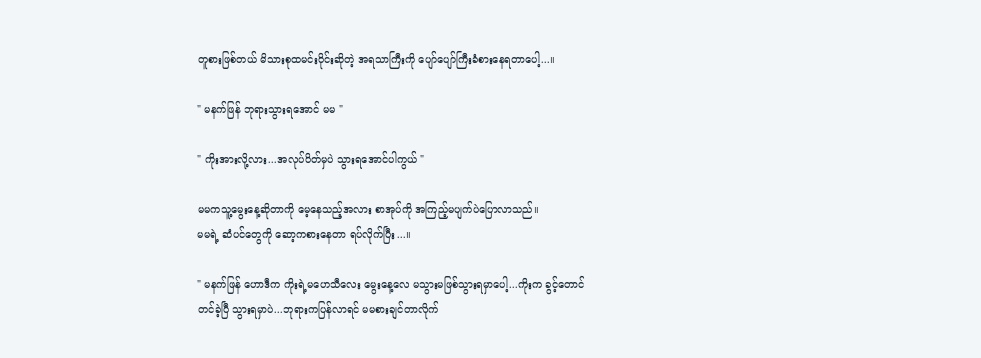တူစားဖြစ်တယ် မိသားစုထမင်း၀ိုင်းဆိုတဲ့ အရသာကြီးကို ပျော်ပျော်ကြီးခံစားနေရတာပေါ့...။

" မနက်ဖြန် ဘုရားသွားရအောင် မမ "

" ကိုးအားလို့လား...အလုပ်ပိတ်မှပဲ သွားရအောင်ပါကွယ် "

မမကသူ့မွေးနေ့ဆိုတာကို မေ့နေသည့်အလား စာအုပ်ကို အကြည့်မပျက်ပဲပြောလာသည်။
မမရဲ့ ဆံပင်တွေကို ဆော့ကစားနေတာ ရပ်လိုက်ပြီး...။

" မနက်ဖြန် ဟောဒီက ကိုးရဲ့မဟေသီလေး မွေးနေ့လေ မသွားမဖြစ်သွားရမှာပေါ့...ကိုးက ခွင့်တောင်တင်ခဲ့ပြီ သွားရမှာပဲ...ဘုရားကပြန်လာရင် မမစားချင်တာလိုက်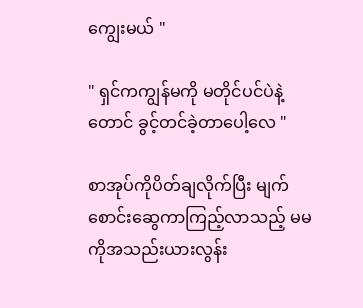ကျွေးမယ် "

" ရှင်ကကျွန်မကို မတိုင်ပင်ပဲနဲ့တောင် ခွင့်တင်ခဲ့တာပေါ့လေ "

စာအုပ်ကိုပိတ်ချလိုက်ပြီး မျက်စောင်းဆွေကာကြည့်လာသည့် မမကိုအသည်းယားလွန်း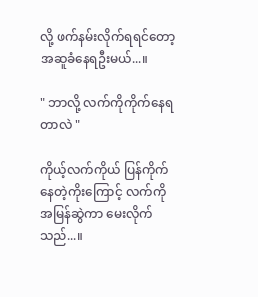လို့ ဖက်နမ်းလိုက်ရရင်တော့ အဆူခံနေရဦးမယ်...။

" ဘာလို့ လက်ကိုကိုက်နေရတာလဲ "

ကိုယ့်လက်ကိုယ် ပြန်ကိုက်နေတဲ့ကိုးကြောင့် လက်ကိုအမြန်ဆွဲကာ မေးလိုက်သည်...။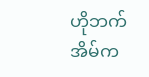ဟိုဘက်အိမ်က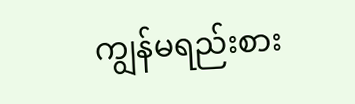ကျွန်မရည်းစား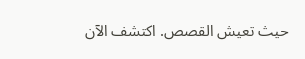حيث تعيش القصص. اكتشف الآن